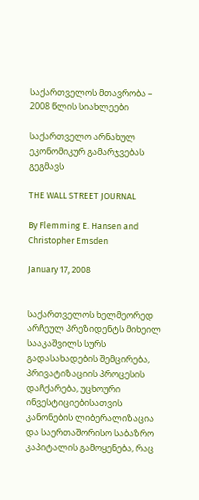საქართველოს მთავრობა – 2008 წლის სიახლეები

საქართველო არნახულ ეკონომიკურ გამარჯვებას გეგმავს

THE WALL STREET JOURNAL

By Flemming E. Hansen and Christopher Emsden

January 17, 2008


საქართველოს ხელმეორედ არჩეულ პრეზიდენტს მიხეილ სააკაშვილს სურს გადასახადების შემცირება, პრივატიზაციის პროცესის დაჩქარება, უცხოური ინვესტიციებისათვის კანონების ლიბერალიზაცია და საერთაშორისო საბაზრო კაპიტალის გამოყენება, რაც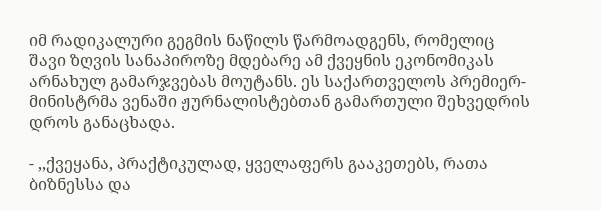იმ რადიკალური გეგმის ნაწილს წარმოადგენს, რომელიც შავი ზღვის სანაპიროზე მდებარე ამ ქვეყნის ეკონომიკას არნახულ გამარჯვებას მოუტანს. ეს საქართველოს პრემიერ-მინისტრმა ვენაში ჟურნალისტებთან გამართული შეხვედრის დროს განაცხადა.

- ,,ქვეყანა, პრაქტიკულად, ყველაფერს გააკეთებს, რათა ბიზნესსა და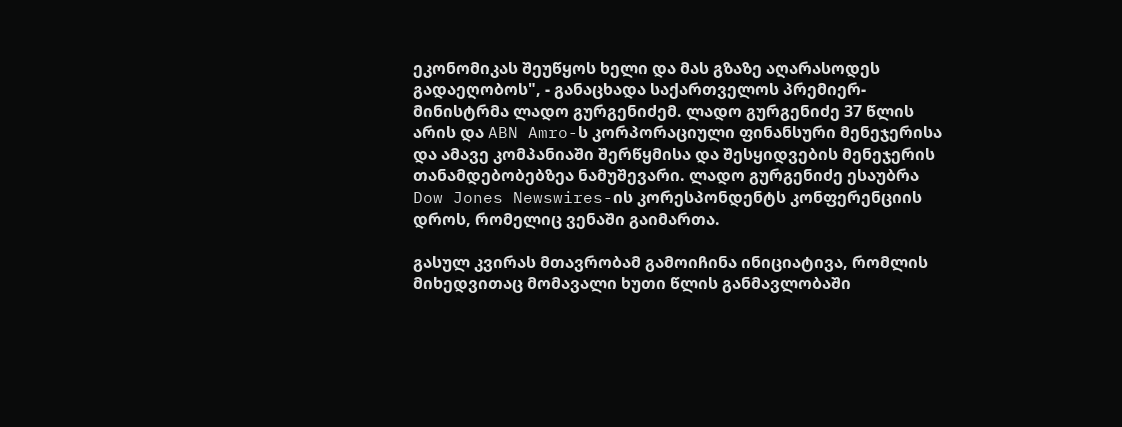ეკონომიკას შეუწყოს ხელი და მას გზაზე აღარასოდეს გადაეღობოს", - განაცხადა საქართველოს პრემიერ-მინისტრმა ლადო გურგენიძემ. ლადო გურგენიძე 37 წლის არის და ABN Amro-ს კორპორაციული ფინანსური მენეჯერისა და ამავე კომპანიაში შერწყმისა და შესყიდვების მენეჯერის თანამდებობებზეა ნამუშევარი. ლადო გურგენიძე ესაუბრა Dow Jones Newswires-ის კორესპონდენტს კონფერენციის დროს, რომელიც ვენაში გაიმართა.

გასულ კვირას მთავრობამ გამოიჩინა ინიციატივა, რომლის მიხედვითაც მომავალი ხუთი წლის განმავლობაში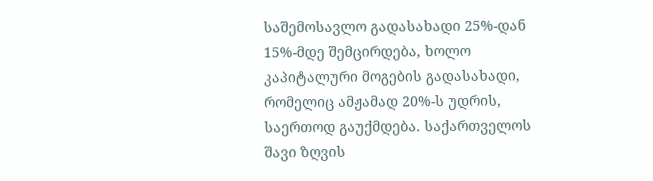საშემოსავლო გადასახადი 25%-დან 15%-მდე შემცირდება, ხოლო კაპიტალური მოგების გადასახადი, რომელიც ამჟამად 20%-ს უდრის, საერთოდ გაუქმდება. საქართველოს შავი ზღვის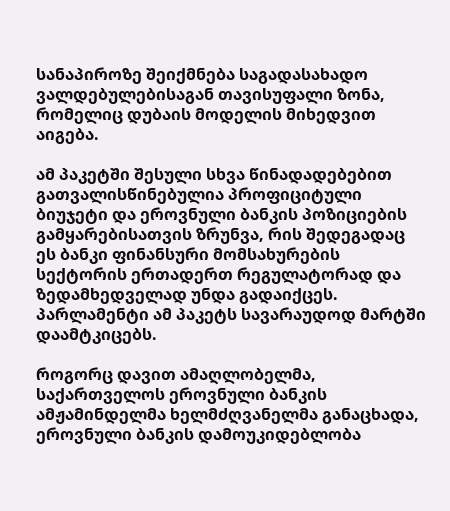სანაპიროზე შეიქმნება საგადასახადო ვალდებულებისაგან თავისუფალი ზონა, რომელიც დუბაის მოდელის მიხედვით აიგება.

ამ პაკეტში შესული სხვა წინადადებებით გათვალისწინებულია პროფიციტული ბიუჯეტი და ეროვნული ბანკის პოზიციების გამყარებისათვის ზრუნვა, რის შედეგადაც ეს ბანკი ფინანსური მომსახურების სექტორის ერთადერთ რეგულატორად და ზედამხედველად უნდა გადაიქცეს. პარლამენტი ამ პაკეტს სავარაუდოდ მარტში დაამტკიცებს.

როგორც დავით ამაღლობელმა, საქართველოს ეროვნული ბანკის ამჟამინდელმა ხელმძღვანელმა განაცხადა, ეროვნული ბანკის დამოუკიდებლობა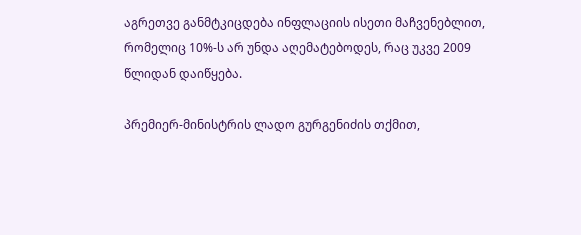აგრეთვე განმტკიცდება ინფლაციის ისეთი მაჩვენებლით, რომელიც 10%-ს არ უნდა აღემატებოდეს, რაც უკვე 2009 წლიდან დაიწყება.

პრემიერ-მინისტრის ლადო გურგენიძის თქმით,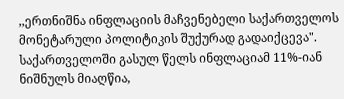,,ერთნიშნა ინფლაციის მაჩვენებელი საქართველოს მონეტარული პოლიტიკის შუქურად გადაიქცევა". საქართველოში გასულ წელს ინფლაციამ 11%-იან ნიშნულს მიაღწია,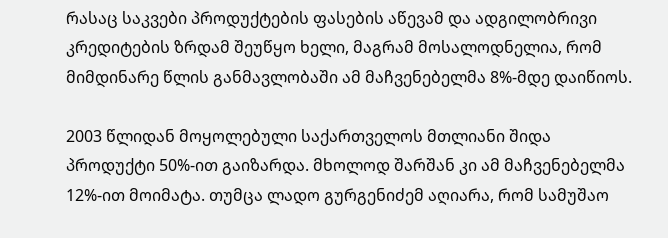რასაც საკვები პროდუქტების ფასების აწევამ და ადგილობრივი კრედიტების ზრდამ შეუწყო ხელი, მაგრამ მოსალოდნელია, რომ მიმდინარე წლის განმავლობაში ამ მაჩვენებელმა 8%-მდე დაიწიოს.

2003 წლიდან მოყოლებული საქართველოს მთლიანი შიდა პროდუქტი 50%-ით გაიზარდა. მხოლოდ შარშან კი ამ მაჩვენებელმა 12%-ით მოიმატა. თუმცა ლადო გურგენიძემ აღიარა, რომ სამუშაო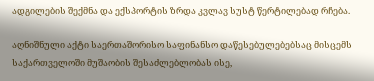ადგილების შექმნა და ექსპორტის ზრდა კვლავ სუსტ წერტილებად რჩება.

აღნიშნული აქტი საერთაშორისო საფინანსო დაწესებულებებსაც მისცემს საქართველოში მუშაობის შესაძლებლობას ისე,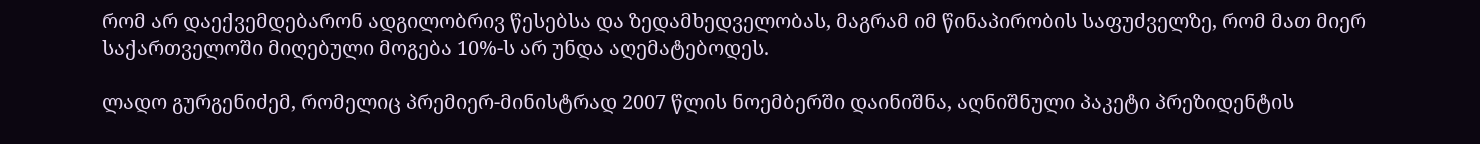რომ არ დაექვემდებარონ ადგილობრივ წესებსა და ზედამხედველობას, მაგრამ იმ წინაპირობის საფუძველზე, რომ მათ მიერ საქართველოში მიღებული მოგება 10%-ს არ უნდა აღემატებოდეს.

ლადო გურგენიძემ, რომელიც პრემიერ-მინისტრად 2007 წლის ნოემბერში დაინიშნა, აღნიშნული პაკეტი პრეზიდენტის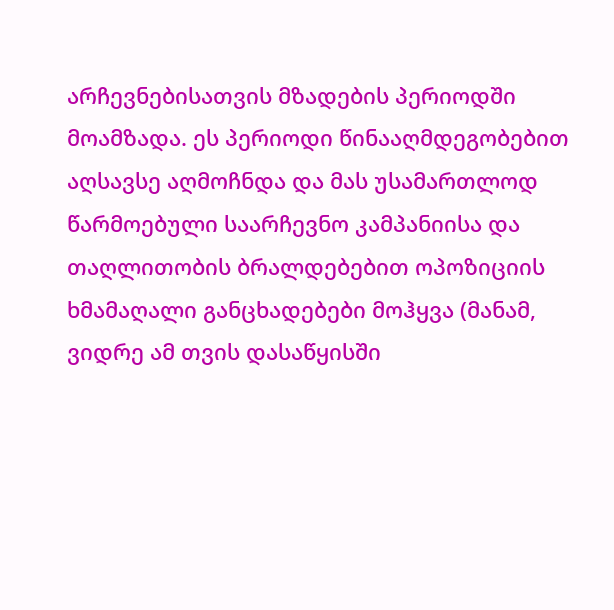არჩევნებისათვის მზადების პერიოდში მოამზადა. ეს პერიოდი წინააღმდეგობებით აღსავსე აღმოჩნდა და მას უსამართლოდ წარმოებული საარჩევნო კამპანიისა და თაღლითობის ბრალდებებით ოპოზიციის ხმამაღალი განცხადებები მოჰყვა (მანამ, ვიდრე ამ თვის დასაწყისში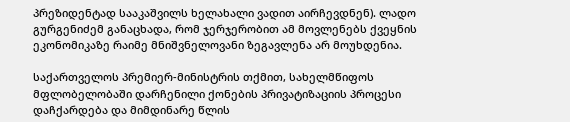პრეზიდენტად სააკაშვილს ხელახალი ვადით აირჩევდნენ). ლადო გურგენიძემ განაცხადა, რომ ჯერჯერობით ამ მოვლენებს ქვეყნის ეკონომიკაზე რაიმე მნიშვნელოვანი ზეგავლენა არ მოუხდენია.

საქართველოს პრემიერ-მინისტრის თქმით, სახელმწიფოს მფლობელობაში დარჩენილი ქონების პრივატიზაციის პროცესი დაჩქარდება და მიმდინარე წლის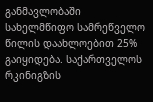განმავლობაში სახელმწიფო სამრეწველო წილის დაახლოებით 25% გაიყიდება. საქართველოს რკინიგზის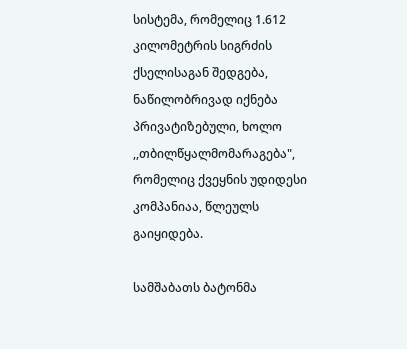სისტემა, რომელიც 1.612 კილომეტრის სიგრძის ქსელისაგან შედგება, ნაწილობრივად იქნება პრივატიზებული, ხოლო ,,თბილწყალმომარაგება", რომელიც ქვეყნის უდიდესი კომპანიაა, წლეულს გაიყიდება.

სამშაბათს ბატონმა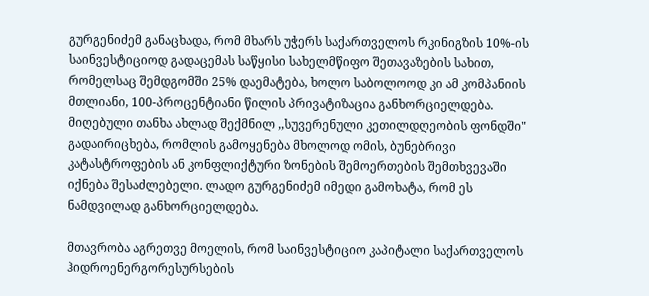გურგენიძემ განაცხადა, რომ მხარს უჭერს საქართველოს რკინიგზის 10%-ის საინვესტიციოდ გადაცემას საწყისი სახელმწიფო შეთავაზების სახით, რომელსაც შემდგომში 25% დაემატება, ხოლო საბოლოოდ კი ამ კომპანიის მთლიანი, 100-პროცენტიანი წილის პრივატიზაცია განხორციელდება. მიღებული თანხა ახლად შექმნილ ,,სუვერენული კეთილდღეობის ფონდში" გადაირიცხება, რომლის გამოყენება მხოლოდ ომის, ბუნებრივი კატასტროფების ან კონფლიქტური ზონების შემოერთების შემთხვევაში იქნება შესაძლებელი. ლადო გურგენიძემ იმედი გამოხატა, რომ ეს ნამდვილად განხორციელდება.

მთავრობა აგრეთვე მოელის, რომ საინვესტიციო კაპიტალი საქართველოს ჰიდროენერგორესურსების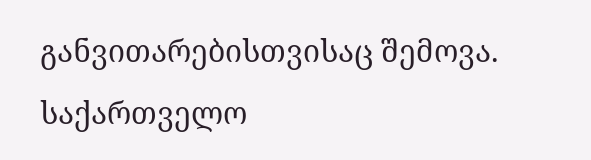განვითარებისთვისაც შემოვა. საქართველო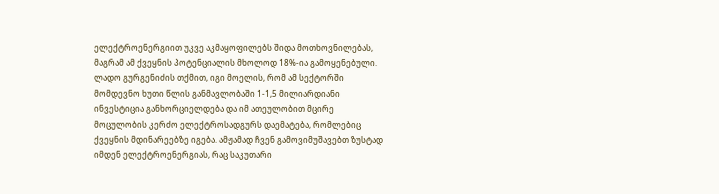ელექტროენერგიით უკვე აკმაყოფილებს შიდა მოთხოვნილებას, მაგრამ ამ ქვეყნის პოტენციალის მხოლოდ 18%-ია გამოყენებული. ლადო გურგენიძის თქმით, იგი მოელის, რომ ამ სექტორში მომდევნო ხუთი წლის განმავლობაში 1-1,5 მილიარდიანი ინვესტიცია განხორციელდება და იმ ათეულობით მცირე მოცულობის კერძო ელექტროსადგურს დაემატება, რომლებიც ქვეყნის მდინარეებზე იგება. ამჟამად ჩვენ გამოვიმუშავებთ ზუსტად იმდენ ელექტროენერგიას, რაც საკუთარი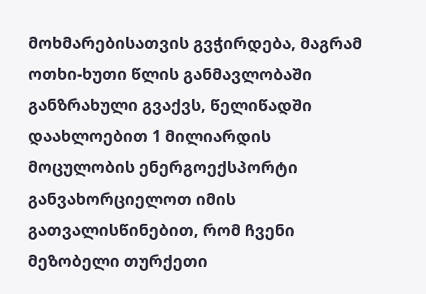მოხმარებისათვის გვჭირდება, მაგრამ ოთხი-ხუთი წლის განმავლობაში განზრახული გვაქვს, წელიწადში დაახლოებით 1 მილიარდის მოცულობის ენერგოექსპორტი განვახორციელოთ იმის გათვალისწინებით, რომ ჩვენი მეზობელი თურქეთი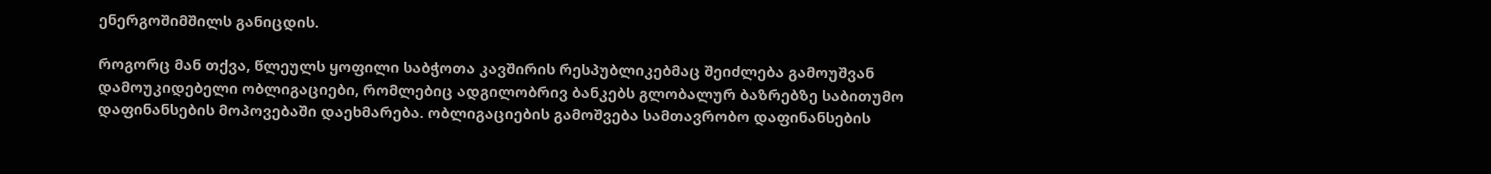ენერგოშიმშილს განიცდის.

როგორც მან თქვა, წლეულს ყოფილი საბჭოთა კავშირის რესპუბლიკებმაც შეიძლება გამოუშვან დამოუკიდებელი ობლიგაციები, რომლებიც ადგილობრივ ბანკებს გლობალურ ბაზრებზე საბითუმო დაფინანსების მოპოვებაში დაეხმარება. ობლიგაციების გამოშვება სამთავრობო დაფინანსების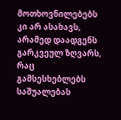მოთხოვნილებებს კი არ ასახავს, არამედ დაადგენს გარკვეულ ზღვარს, რაც გამსესხებლებს საშუალებას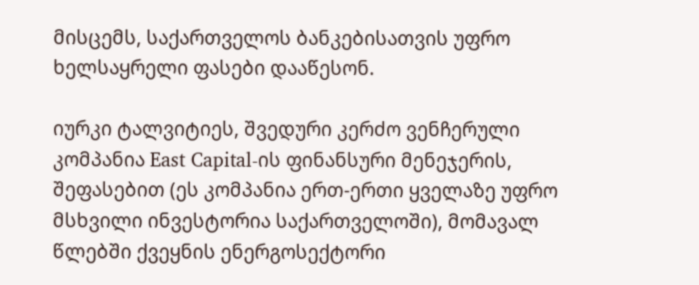მისცემს, საქართველოს ბანკებისათვის უფრო ხელსაყრელი ფასები დააწესონ.

იურკი ტალვიტიეს, შვედური კერძო ვენჩერული კომპანია East Capital-ის ფინანსური მენეჯერის, შეფასებით (ეს კომპანია ერთ-ერთი ყველაზე უფრო მსხვილი ინვესტორია საქართველოში), მომავალ წლებში ქვეყნის ენერგოსექტორი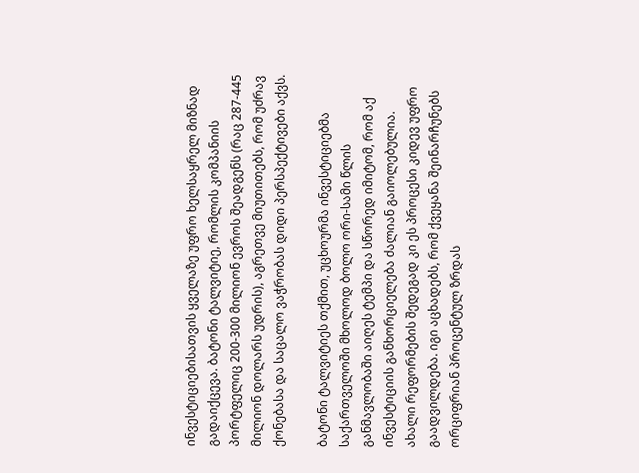ინვესტიციებისათვის ყველაზე უფრო ხელსაყრელ მიზნად გადაიქცევა. ბატონი ტალვიტიე, რომლის კომპანიის პორტფელიც 200-300 მილიონ ევროს შეადგენს (რაც 287-445 მილიონ დოლარს უდრის), აგრეთვე მიუთითებს, რომ უძრავ ქონებასა და საცალო ვაჭრობას დიდი პერსპექტივები აქვს.

ბატონი ტალვიტიეს თქმით, უცხოურმა ინვესტიციებმა საქართველოში მხოლოდ ბოლო ორი-სამი წლის განმავლობაში აიღეს ტემპი და სწორედ იმიტომ, რომ აქ ინვესტიციის განხორციელება ძალიან გაიოლებულია. ახალი რეფორმების შედეგად კი ეს პროცესი კიდევ უფრო გაადვილდება. იგი აცხადებს, რომ ქვეყანა შეინარჩუნებს ორციფრიან პროცენტულ ზრდას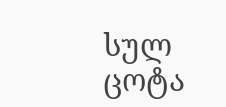სულ ცოტა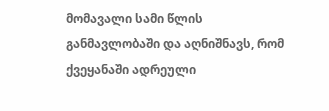მომავალი სამი წლის განმავლობაში და აღნიშნავს, რომ ქვეყანაში ადრეული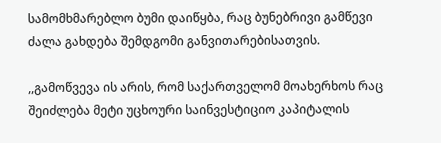სამომხმარებლო ბუმი დაიწყბა, რაც ბუნებრივი გამწევი ძალა გახდება შემდგომი განვითარებისათვის.

,,გამოწვევა ის არის, რომ საქართველომ მოახერხოს რაც შეიძლება მეტი უცხოური საინვესტიციო კაპიტალის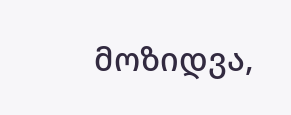მოზიდვა,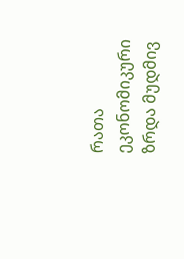რათა ეკონომიკური ზრდა მუდმივ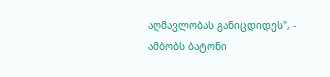აღმავლობას განიცდიდეს", - ამბობს ბატონი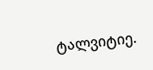ტალვიტიე.